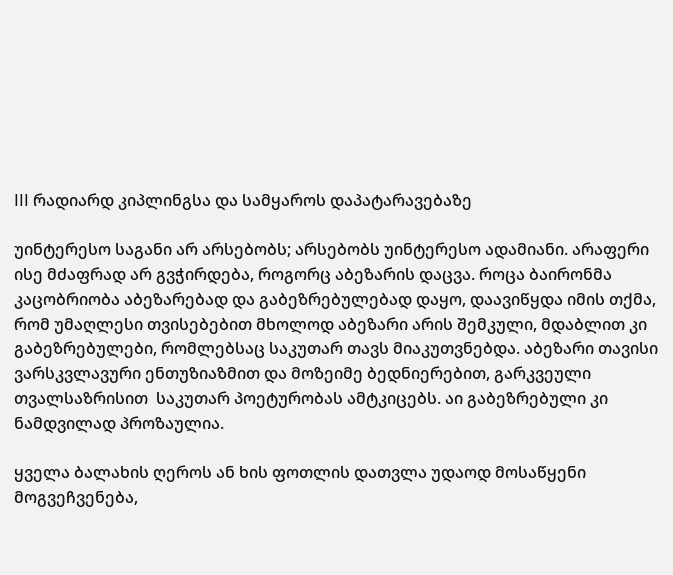III რადიარდ კიპლინგსა და სამყაროს დაპატარავებაზე

უინტერესო საგანი არ არსებობს; არსებობს უინტერესო ადამიანი. არაფერი ისე მძაფრად არ გვჭირდება, როგორც აბეზარის დაცვა. როცა ბაირონმა კაცობრიობა აბეზარებად და გაბეზრებულებად დაყო, დაავიწყდა იმის თქმა, რომ უმაღლესი თვისებებით მხოლოდ აბეზარი არის შემკული, მდაბლით კი გაბეზრებულები, რომლებსაც საკუთარ თავს მიაკუთვნებდა. აბეზარი თავისი ვარსკვლავური ენთუზიაზმით და მოზეიმე ბედნიერებით, გარკვეული თვალსაზრისით  საკუთარ პოეტურობას ამტკიცებს. აი გაბეზრებული კი ნამდვილად პროზაულია.

ყველა ბალახის ღეროს ან ხის ფოთლის დათვლა უდაოდ მოსაწყენი მოგვეჩვენება,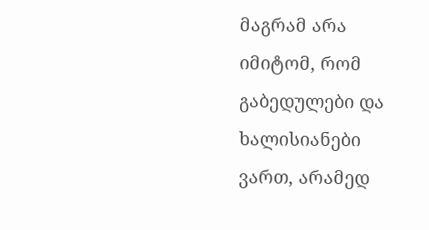მაგრამ არა იმიტომ, რომ გაბედულები და ხალისიანები ვართ, არამედ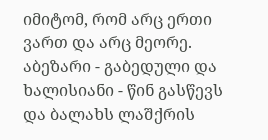იმიტომ, რომ არც ერთი ვართ და არც მეორე. აბეზარი - გაბედული და ხალისიანი - წინ გასწევს და ბალახს ლაშქრის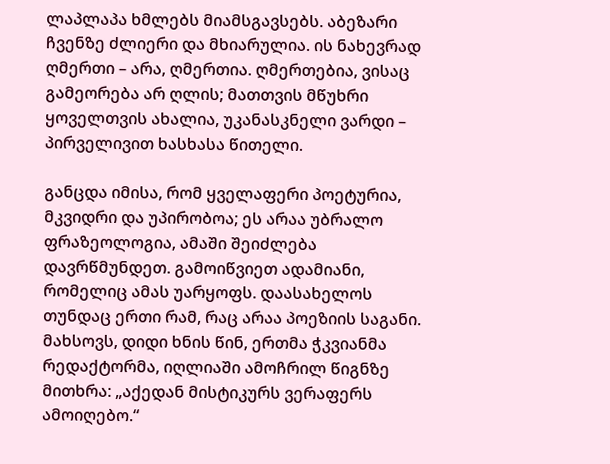ლაპლაპა ხმლებს მიამსგავსებს. აბეზარი ჩვენზე ძლიერი და მხიარულია. ის ნახევრად ღმერთი – არა, ღმერთია. ღმერთებია, ვისაც გამეორება არ ღლის; მათთვის მწუხრი ყოველთვის ახალია, უკანასკნელი ვარდი – პირველივით ხასხასა წითელი.

განცდა იმისა, რომ ყველაფერი პოეტურია, მკვიდრი და უპირობოა; ეს არაა უბრალო ფრაზეოლოგია, ამაში შეიძლება დავრწმუნდეთ. გამოიწვიეთ ადამიანი, რომელიც ამას უარყოფს. დაასახელოს თუნდაც ერთი რამ, რაც არაა პოეზიის საგანი. მახსოვს, დიდი ხნის წინ, ერთმა ჭკვიანმა რედაქტორმა, იღლიაში ამოჩრილ წიგნზე მითხრა: „აქედან მისტიკურს ვერაფერს ამოიღებო.“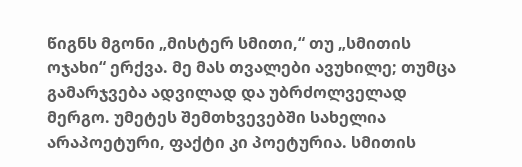წიგნს მგონი „მისტერ სმითი,“ თუ „სმითის ოჯახი“ ერქვა. მე მას თვალები ავუხილე; თუმცა გამარჯვება ადვილად და უბრძოლველად მერგო. უმეტეს შემთხვევებში სახელია არაპოეტური, ფაქტი კი პოეტურია. სმითის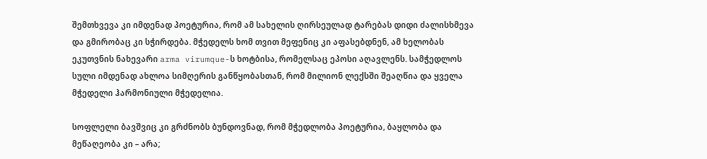შემთხვევა კი იმდენად პოეტურია, რომ ამ სახელის ღირსეულად ტარებას დიდი ძალისხმევა და გმირობაც კი სჭირდება. მჭედელს ხომ თვით მეფენიც კი აფასებდნენ, ამ ხელობას ეკუთვნის ნახევარი arma virumque-ს ხოტბისა, რომელსაც ეპოსი აღავლენს. სამჭედლოს სული იმდენად ახლოა სიმღერის განწყობასთან, რომ მილიონ ლექსში შეაღწია და ყველა მჭედელი ჰარმონიული მჭედელია.

სოფლელი ბავშვიც კი გრძნობს ბუნდოვნად, რომ მჭედლობა პოეტურია, ბაყლობა და მეწაღეობა კი – არა;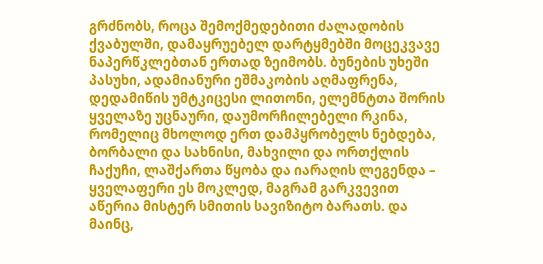გრძნობს, როცა შემოქმედებითი ძალადობის ქვაბულში, დამაყრუებელ დარტყმებში მოცეკვავე ნაპერწკლებთან ერთად ზეიმობს. ბუნების უხეში პასუხი, ადამიანური ეშმაკობის აღმაფრენა, დედამიწის უმტკიცესი ლითონი, ელემნტთა შორის ყველაზე უცნაური, დაუმორჩილებელი რკინა, რომელიც მხოლოდ ერთ დამპყრობელს ნებდება, ბორბალი და სახნისი, მახვილი და ორთქლის ჩაქუჩი, ლაშქართა წყობა და იარაღის ლეგენდა – ყველაფერი ეს მოკლედ, მაგრამ გარკვევით აწერია მისტერ სმითის სავიზიტო ბარათს. და მაინც,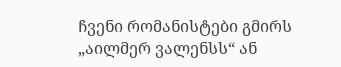ჩვენი რომანისტები გმირს „აილმერ ვალენსს“ ან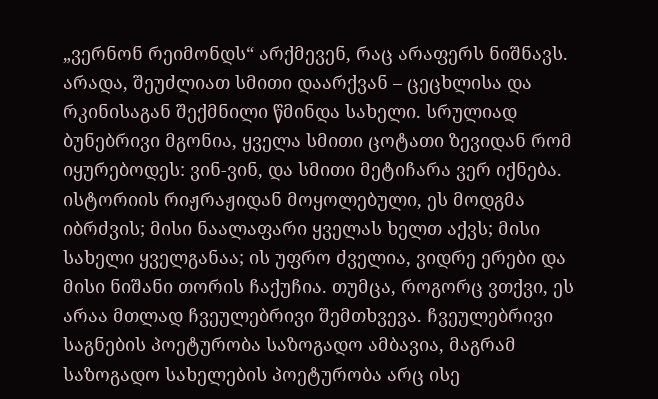„ვერნონ რეიმონდს“ არქმევენ, რაც არაფერს ნიშნავს. არადა, შეუძლიათ სმითი დაარქვან – ცეცხლისა და რკინისაგან შექმნილი წმინდა სახელი. სრულიად ბუნებრივი მგონია, ყველა სმითი ცოტათი ზევიდან რომ იყურებოდეს: ვინ-ვინ, და სმითი მეტიჩარა ვერ იქნება. ისტორიის რიჟრაჟიდან მოყოლებული, ეს მოდგმა იბრძვის; მისი ნაალაფარი ყველას ხელთ აქვს; მისი სახელი ყველგანაა; ის უფრო ძველია, ვიდრე ერები და მისი ნიშანი თორის ჩაქუჩია. თუმცა, როგორც ვთქვი, ეს არაა მთლად ჩვეულებრივი შემთხვევა. ჩვეულებრივი საგნების პოეტურობა საზოგადო ამბავია, მაგრამ საზოგადო სახელების პოეტურობა არც ისე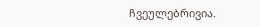ჩვეულებრივია.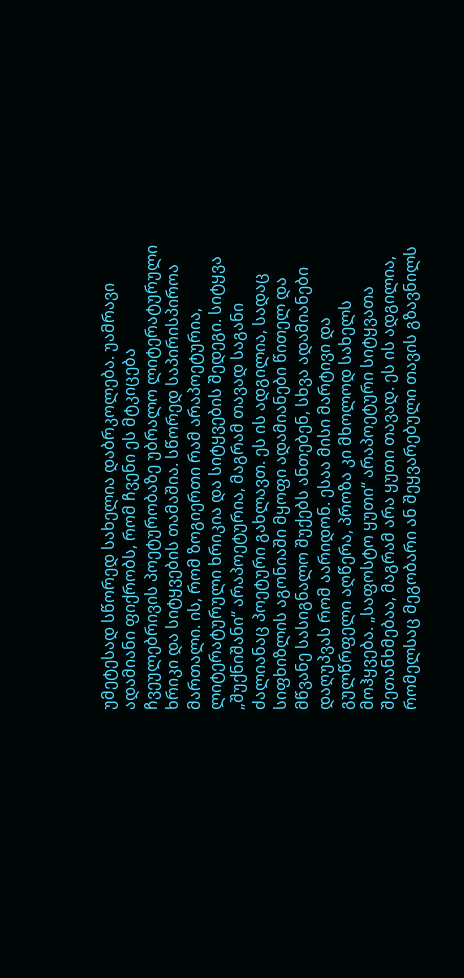უმეტესად სწორედ სახელია დაბრკოლება. უამრავი ადამიანი ფიქრობს, რომ ჩვენი ეს მტკიცება ჩვეულებრივის პოეტურობაზე უბრალო ლიტერატურული ხრიკი და სიტყვების თამაშია. სწორედ საპირისპიროა მართალი. ის, რომ ზოგიერთი რამ არაპოეტურია, ლიტერატურული ხრიკია და სიტყვების შედეგი. სიტყვა „შუქნიშანი“ არაპოეტურია, მაგრამ თავად საგანი ძალიანაც პოეტური გახლავთ. ეს ის ადგილია, სადაც სიფხიზლის აგონიაში მყოფი ადამიანები წითელ და მწვანე სასიგნალო შუქებს ანთებენ, სხვა ადამიანები დაღუპვას რომ აარიდონ. ესაა მისი მარტივი და გულწრფელი აღწერა, პროზა კი მხოლოდ სახელს მოჰყვება. „საფოსტო ყუთი“ არაპოეტური სიტყვათა შეთანხმებაა, მაგრამ არა ყუთი თავად. ეს ის ადგილია, რომელსაც მეგობარი ან შეყვარებული თავის გზავნილს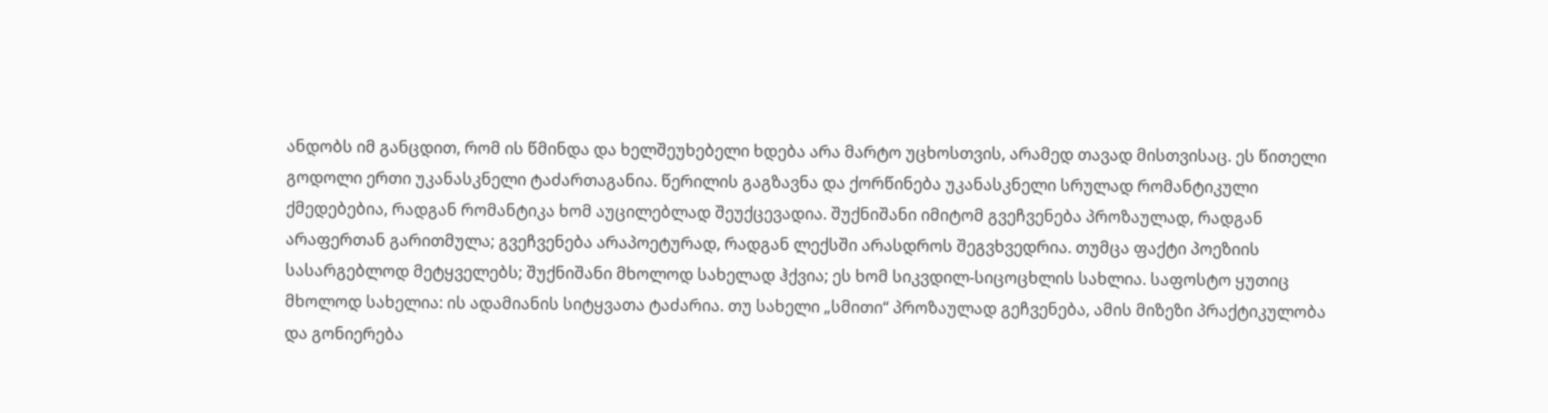ანდობს იმ განცდით, რომ ის წმინდა და ხელშეუხებელი ხდება არა მარტო უცხოსთვის, არამედ თავად მისთვისაც. ეს წითელი გოდოლი ერთი უკანასკნელი ტაძართაგანია. წერილის გაგზავნა და ქორწინება უკანასკნელი სრულად რომანტიკული ქმედებებია, რადგან რომანტიკა ხომ აუცილებლად შეუქცევადია. შუქნიშანი იმიტომ გვეჩვენება პროზაულად, რადგან არაფერთან გარითმულა; გვეჩვენება არაპოეტურად, რადგან ლექსში არასდროს შეგვხვედრია. თუმცა ფაქტი პოეზიის სასარგებლოდ მეტყველებს; შუქნიშანი მხოლოდ სახელად ჰქვია; ეს ხომ სიკვდილ-სიცოცხლის სახლია. საფოსტო ყუთიც მხოლოდ სახელია: ის ადამიანის სიტყვათა ტაძარია. თუ სახელი „სმითი“ პროზაულად გეჩვენება, ამის მიზეზი პრაქტიკულობა და გონიერება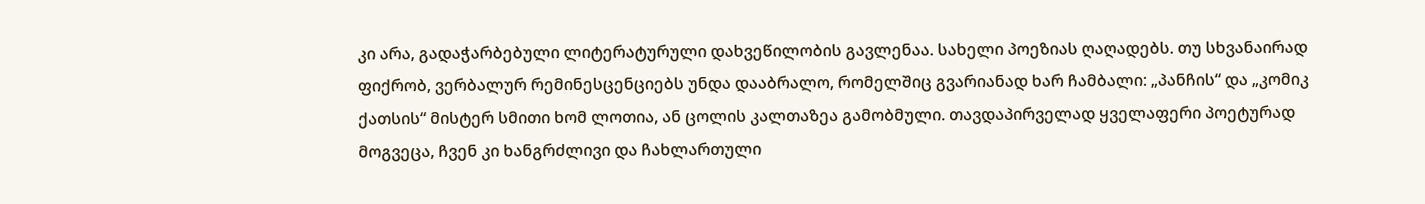კი არა, გადაჭარბებული ლიტერატურული დახვეწილობის გავლენაა. სახელი პოეზიას ღაღადებს. თუ სხვანაირად ფიქრობ, ვერბალურ რემინესცენციებს უნდა დააბრალო, რომელშიც გვარიანად ხარ ჩამბალი: „პანჩის“ და „კომიკ ქათსის“ მისტერ სმითი ხომ ლოთია, ან ცოლის კალთაზეა გამობმული. თავდაპირველად ყველაფერი პოეტურად მოგვეცა, ჩვენ კი ხანგრძლივი და ჩახლართული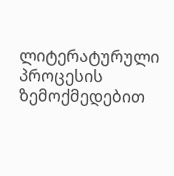ლიტერატურული პროცესის ზემოქმედებით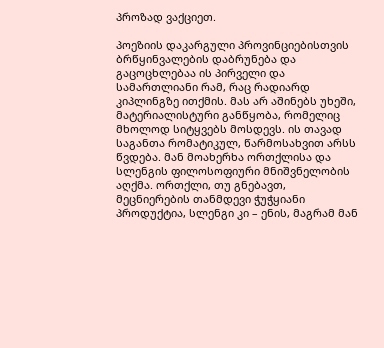პროზად ვაქციეთ.

პოეზიის დაკარგული პროვინციებისთვის ბრწყინვალების დაბრუნება და გაცოცხლებაა ის პირველი და სამართლიანი რამ, რაც რადიარდ კიპლინგზე ითქმის. მას არ აშინებს უხეში, მატერიალისტური განწყობა, რომელიც მხოლოდ სიტყვებს მოსდევს. ის თავად საგანთა რომატიკულ, წარმოსახვით არსს წვდება. მან მოახერხა ორთქლისა და სლენგის ფილოსოფიური მნიშვნელობის აღქმა. ორთქლი, თუ გნებავთ, მეცნიერების თანმდევი ჭუჭყიანი პროდუქტია, სლენგი კი – ენის, მაგრამ მან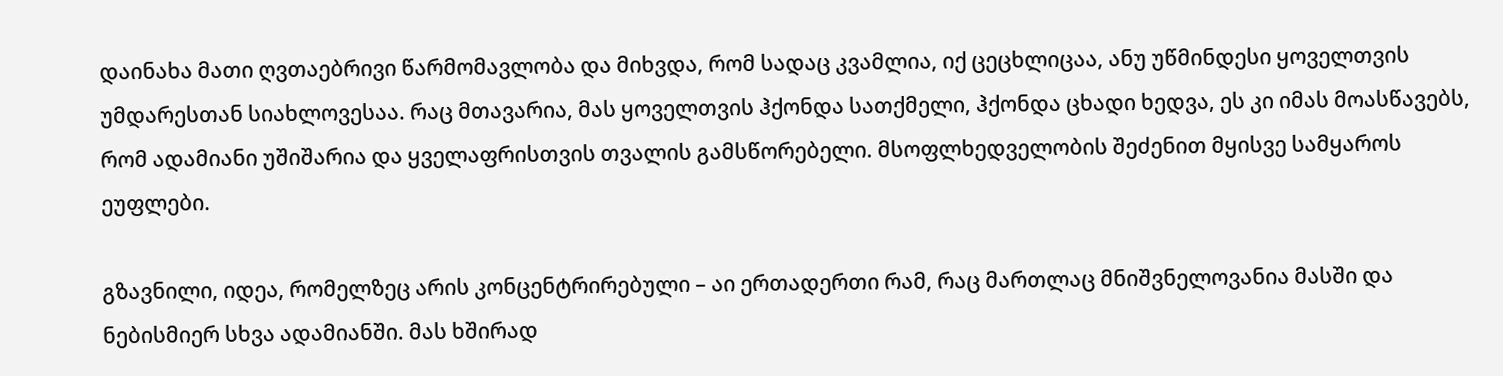დაინახა მათი ღვთაებრივი წარმომავლობა და მიხვდა, რომ სადაც კვამლია, იქ ცეცხლიცაა, ანუ უწმინდესი ყოველთვის უმდარესთან სიახლოვესაა. რაც მთავარია, მას ყოველთვის ჰქონდა სათქმელი, ჰქონდა ცხადი ხედვა, ეს კი იმას მოასწავებს, რომ ადამიანი უშიშარია და ყველაფრისთვის თვალის გამსწორებელი. მსოფლხედველობის შეძენით მყისვე სამყაროს ეუფლები.

გზავნილი, იდეა, რომელზეც არის კონცენტრირებული – აი ერთადერთი რამ, რაც მართლაც მნიშვნელოვანია მასში და ნებისმიერ სხვა ადამიანში. მას ხშირად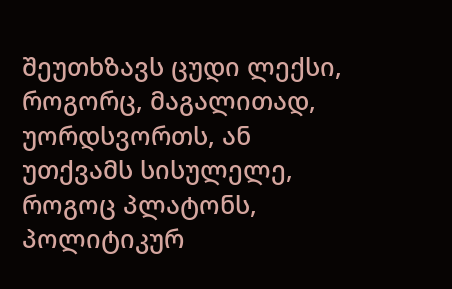შეუთხზავს ცუდი ლექსი, როგორც, მაგალითად, უორდსვორთს, ან უთქვამს სისულელე, როგოც პლატონს, პოლიტიკურ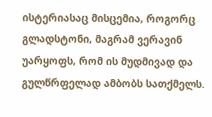ისტერიასაც მისცემია, როგორც გლადსტონი, მაგრამ ვერავინ უარყოფს, რომ ის მუდმივად და გულწრფელად ამბობს სათქმელს.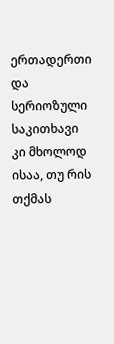ერთადერთი და სერიოზული საკითხავი კი მხოლოდ ისაა, თუ რის თქმას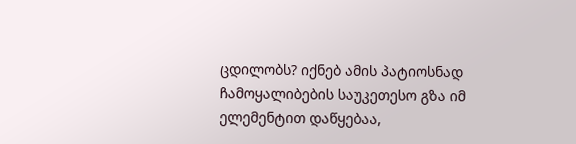ცდილობს? იქნებ ამის პატიოსნად ჩამოყალიბების საუკეთესო გზა იმ ელემენტით დაწყებაა,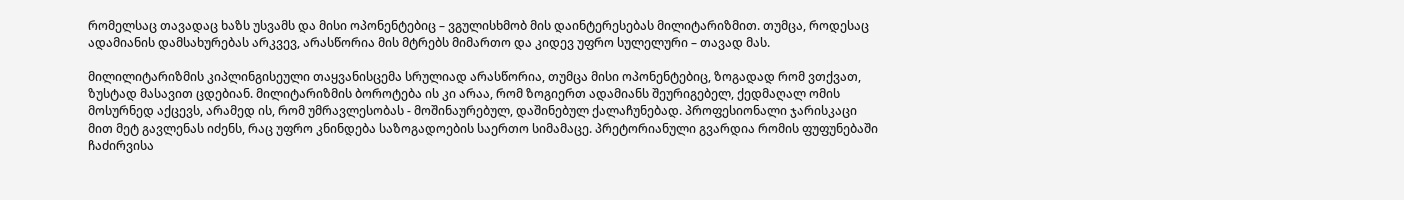რომელსაც თავადაც ხაზს უსვამს და მისი ოპონენტებიც – ვგულისხმობ მის დაინტერესებას მილიტარიზმით. თუმცა, როდესაც ადამიანის დამსახურებას არკვევ, არასწორია მის მტრებს მიმართო და კიდევ უფრო სულელური – თავად მას.

მილილიტარიზმის კიპლინგისეული თაყვანისცემა სრულიად არასწორია, თუმცა მისი ოპონენტებიც, ზოგადად რომ ვთქვათ, ზუსტად მასავით ცდებიან. მილიტარიზმის ბოროტება ის კი არაა, რომ ზოგიერთ ადამიანს შეურიგებელ, ქედმაღალ ომის მოსურნედ აქცევს, არამედ ის, რომ უმრავლესობას - მოშინაურებულ, დაშინებულ ქალაჩუნებად. პროფესიონალი ჯარისკაცი მით მეტ გავლენას იძენს, რაც უფრო კნინდება საზოგადოების საერთო სიმამაცე. პრეტორიანული გვარდია რომის ფუფუნებაში ჩაძირვისა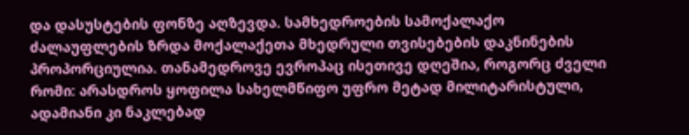და დასუსტების ფონზე აღზევდა. სამხედროების სამოქალაქო ძალაუფლების ზრდა მოქალაქეთა მხედრული თვისებების დაკნინების პროპორციულია. თანამედროვე ევროპაც ისეთივე დღეშია, როგორც ძველი რომი: არასდროს ყოფილა სახელმწიფო უფრო მეტად მილიტარისტული, ადამიანი კი ნაკლებად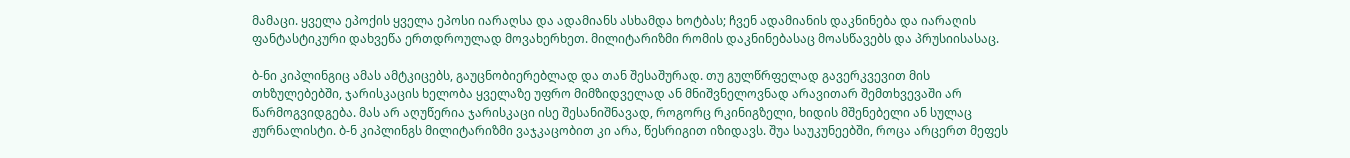მამაცი. ყველა ეპოქის ყველა ეპოსი იარაღსა და ადამიანს ასხამდა ხოტბას; ჩვენ ადამიანის დაკნინება და იარაღის ფანტასტიკური დახვეწა ერთდროულად მოვახერხეთ. მილიტარიზმი რომის დაკნინებასაც მოასწავებს და პრუსიისასაც.

ბ-ნი კიპლინგიც ამას ამტკიცებს, გაუცნობიერებლად და თან შესაშურად. თუ გულწრფელად გავერკვევით მის თხზულებებში, ჯარისკაცის ხელობა ყველაზე უფრო მიმზიდველად ან მნიშვნელოვნად არავითარ შემთხვევაში არ წარმოგვიდგება. მას არ აღუწერია ჯარისკაცი ისე შესანიშნავად, როგორც რკინიგზელი, ხიდის მშენებელი ან სულაც ჟურნალისტი. ბ-ნ კიპლინგს მილიტარიზმი ვაჯკაცობით კი არა, წესრიგით იზიდავს. შუა საუკუნეებში, როცა არცერთ მეფეს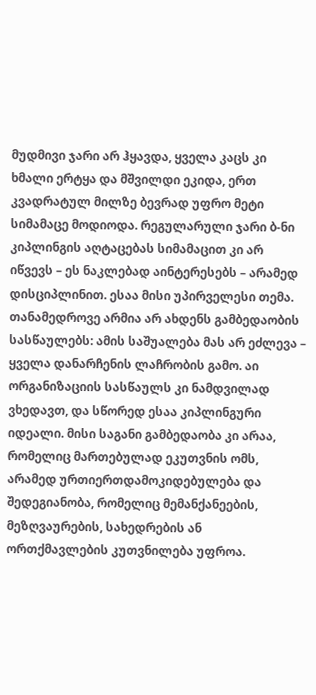მუდმივი ჯარი არ ჰყავდა, ყველა კაცს კი ხმალი ერტყა და მშვილდი ეკიდა, ერთ კვადრატულ მილზე ბევრად უფრო მეტი სიმამაცე მოდიოდა. რეგულარული ჯარი ბ-ნი კიპლინგის აღტაცებას სიმამაცით კი არ იწვევს – ეს ნაკლებად აინტერესებს – არამედ დისციპლინით. ესაა მისი უპირველესი თემა. თანამედროვე არმია არ ახდენს გამბედაობის სასწაულებს: ამის საშუალება მას არ ეძლევა – ყველა დანარჩენის ლაჩრობის გამო. აი ორგანიზაციის სასწაულს კი ნამდვილად ვხედავთ, და სწორედ ესაა კიპლინგური იდეალი. მისი საგანი გამბედაობა კი არაა, რომელიც მართებულად ეკუთვნის ომს, არამედ ურთიერთდამოკიდებულება და შედეგიანობა, რომელიც მემანქანეების, მეზღვაურების, სახედრების ან ორთქმავლების კუთვნილება უფროა.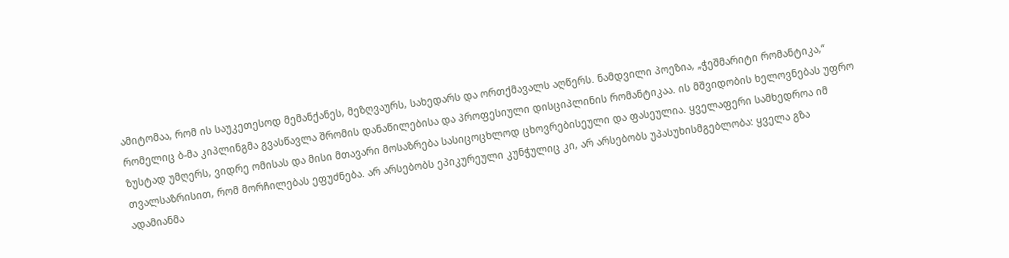ამიტომაა, რომ ის საუკეთესოდ მემანქანეს, მეზღვაურს, სახედარს და ორთქმავალს აღწერს. ნამდვილი პოეზია, „ჭეშმარიტი რომანტიკა,“ რომელიც ბ-მა კიპლინგმა გვასწავლა შრომის დანაწილებისა და პროფესიული დისციპლინის რომანტიკაა. ის მშვიდობის ხელოვნებას უფრო ზუსტად უმღერს, ვიდრე ომისას და მისი მთავარი მოსაზრება სასიცოცხლოდ ცხოვრებისეული და ფასეულია. ყველაფერი სამხედროა იმ თვალსაზრისით, რომ მორჩილებას ეფუძნება. არ არსებობს ეპიკურეული კუნჭულიც კი, არ არსებობს უპასუხისმგებლობა: ყველა გზა ადამიანმა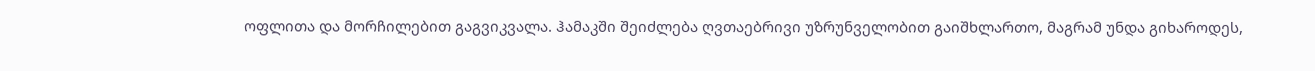ოფლითა და მორჩილებით გაგვიკვალა. ჰამაკში შეიძლება ღვთაებრივი უზრუნველობით გაიშხლართო, მაგრამ უნდა გიხაროდეს,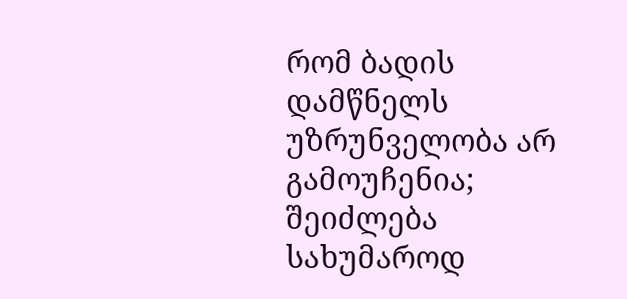რომ ბადის დამწნელს უზრუნველობა არ გამოუჩენია; შეიძლება სახუმაროდ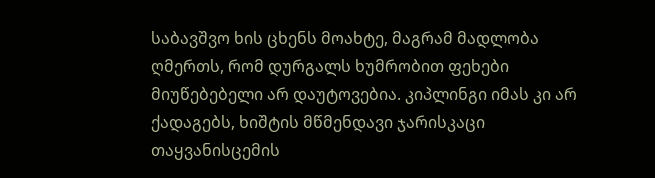საბავშვო ხის ცხენს მოახტე, მაგრამ მადლობა ღმერთს, რომ დურგალს ხუმრობით ფეხები მიუწებებელი არ დაუტოვებია. კიპლინგი იმას კი არ ქადაგებს, ხიშტის მწმენდავი ჯარისკაცი თაყვანისცემის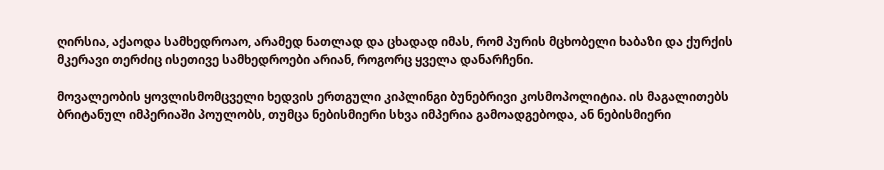ღირსია, აქაოდა სამხედროაო, არამედ ნათლად და ცხადად იმას, რომ პურის მცხობელი ხაბაზი და ქურქის მკერავი თერძიც ისეთივე სამხედროები არიან, როგორც ყველა დანარჩენი.

მოვალეობის ყოვლისმომცველი ხედვის ერთგული კიპლინგი ბუნებრივი კოსმოპოლიტია. ის მაგალითებს ბრიტანულ იმპერიაში პოულობს, თუმცა ნებისმიერი სხვა იმპერია გამოადგებოდა, ან ნებისმიერი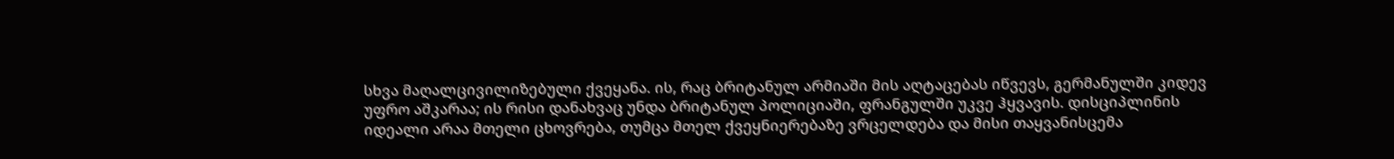სხვა მაღალცივილიზებული ქვეყანა. ის, რაც ბრიტანულ არმიაში მის აღტაცებას იწვევს, გერმანულში კიდევ უფრო აშკარაა; ის რისი დანახვაც უნდა ბრიტანულ პოლიციაში, ფრანგულში უკვე ჰყვავის. დისციპლინის იდეალი არაა მთელი ცხოვრება, თუმცა მთელ ქვეყნიერებაზე ვრცელდება და მისი თაყვანისცემა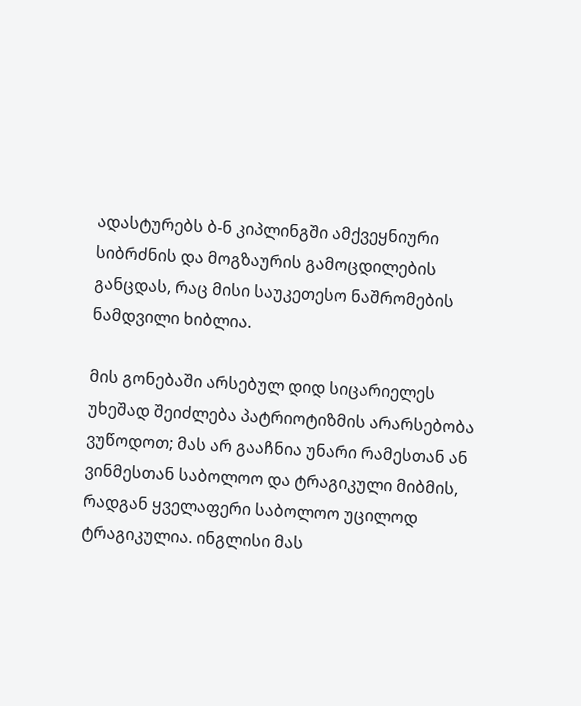ადასტურებს ბ-ნ კიპლინგში ამქვეყნიური სიბრძნის და მოგზაურის გამოცდილების განცდას, რაც მისი საუკეთესო ნაშრომების ნამდვილი ხიბლია.

მის გონებაში არსებულ დიდ სიცარიელეს უხეშად შეიძლება პატრიოტიზმის არარსებობა ვუწოდოთ; მას არ გააჩნია უნარი რამესთან ან ვინმესთან საბოლოო და ტრაგიკული მიბმის, რადგან ყველაფერი საბოლოო უცილოდ ტრაგიკულია. ინგლისი მას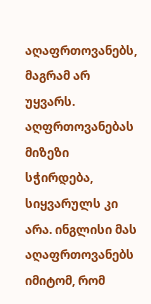აღაფრთოვანებს, მაგრამ არ უყვარს. აღფრთოვანებას მიზეზი სჭირდება, სიყვარულს კი არა. ინგლისი მას აღაფრთოვანებს იმიტომ, რომ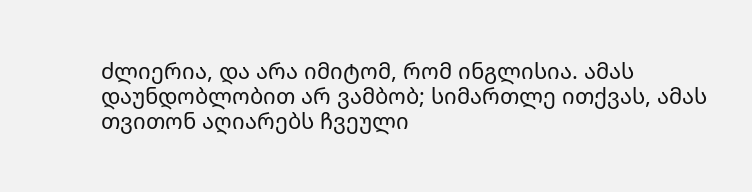ძლიერია, და არა იმიტომ, რომ ინგლისია. ამას დაუნდობლობით არ ვამბობ; სიმართლე ითქვას, ამას თვითონ აღიარებს ჩვეული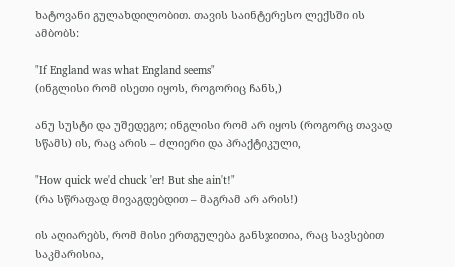ხატოვანი გულახდილობით. თავის საინტერესო ლექსში ის ამბობს:

"If England was what England seems"
(ინგლისი რომ ისეთი იყოს, როგორიც ჩანს,)

ანუ სუსტი და უშედეგო; ინგლისი რომ არ იყოს (როგორც თავად სწამს) ის, რაც არის – ძლიერი და პრაქტიკული,

"How quick we'd chuck 'er! But she ain't!"
(რა სწრაფად მივაგდებდით – მაგრამ არ არის!)

ის აღიარებს, რომ მისი ერთგულება განსჯითია, რაც სავსებით საკმარისია,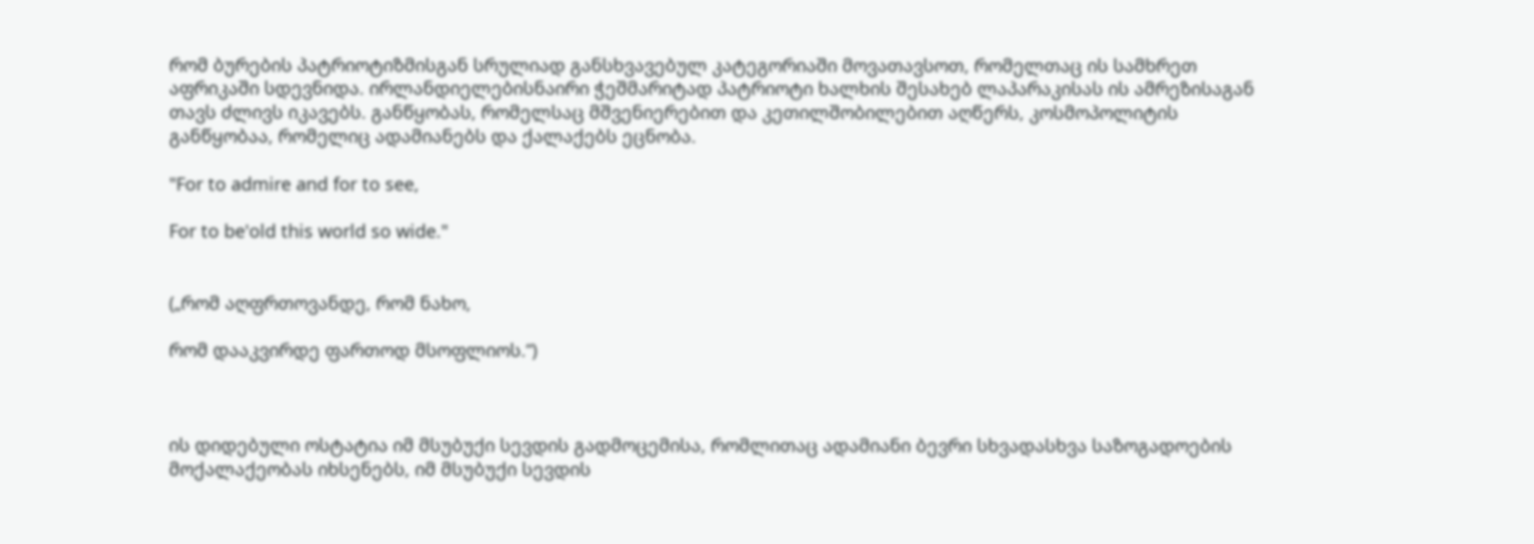რომ ბურების პატრიოტიზმისგან სრულიად განსხვავებულ კატეგორიაში მოვათავსოთ, რომელთაც ის სამხრეთ აფრიკაში სდევნიდა. ირლანდიელებისნაირი ჭეშმარიტად პატრიოტი ხალხის შესახებ ლაპარაკისას ის ამრეზისაგან თავს ძლივს იკავებს. განწყობას, რომელსაც მშვენიერებით და კეთილშობილებით აღწერს, კოსმოპოლიტის განწყობაა, რომელიც ადამიანებს და ქალაქებს ეცნობა.

"For to admire and for to see,

For to be'old this world so wide."


(„რომ აღფრთოვანდე, რომ ნახო,

რომ დააკვირდე ფართოდ მსოფლიოს.“)



ის დიდებული ოსტატია იმ მსუბუქი სევდის გადმოცემისა, რომლითაც ადამიანი ბევრი სხვადასხვა საზოგადოების მოქალაქეობას იხსენებს, იმ მსუბუქი სევდის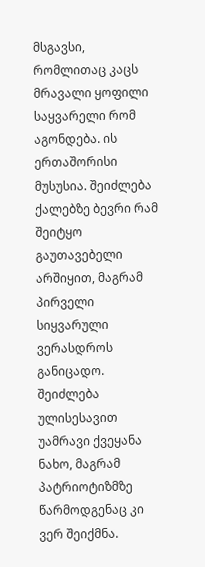მსგავსი, რომლითაც კაცს მრავალი ყოფილი საყვარელი რომ აგონდება. ის ერთაშორისი მუსუსია. შეიძლება ქალებზე ბევრი რამ შეიტყო გაუთავებელი არშიყით, მაგრამ პირველი სიყვარული ვერასდროს განიცადო. შეიძლება ულისესავით უამრავი ქვეყანა ნახო, მაგრამ პატრიოტიზმზე წარმოდგენაც კი ვერ შეიქმნა.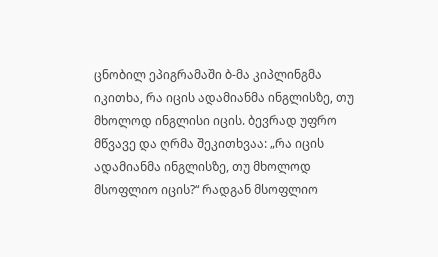ცნობილ ეპიგრამაში ბ-მა კიპლინგმა იკითხა, რა იცის ადამიანმა ინგლისზე, თუ მხოლოდ ინგლისი იცის. ბევრად უფრო მწვავე და ღრმა შეკითხვაა: „რა იცის ადამიანმა ინგლისზე, თუ მხოლოდ მსოფლიო იცის?“ რადგან მსოფლიო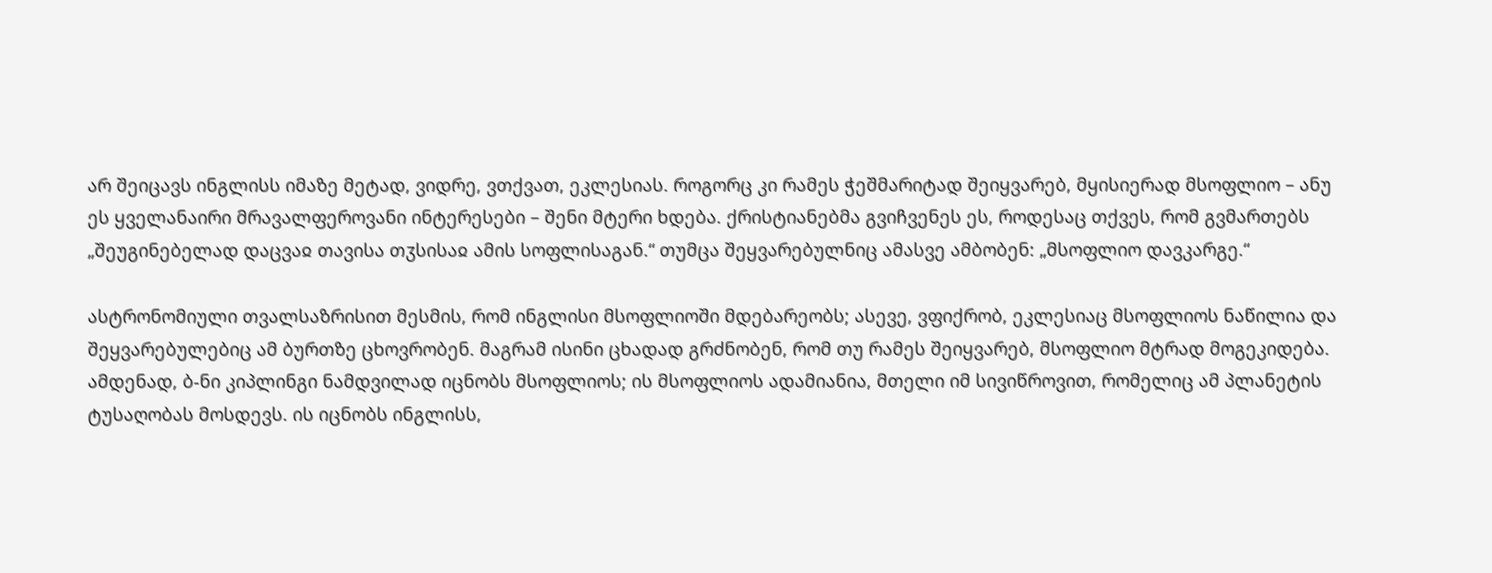არ შეიცავს ინგლისს იმაზე მეტად, ვიდრე, ვთქვათ, ეკლესიას. როგორც კი რამეს ჭეშმარიტად შეიყვარებ, მყისიერად მსოფლიო – ანუ ეს ყველანაირი მრავალფეროვანი ინტერესები – შენი მტერი ხდება. ქრისტიანებმა გვიჩვენეს ეს, როდესაც თქვეს, რომ გვმართებს „შეუგინებელად დაცვაჲ თავისა თჳსისაჲ ამის სოფლისაგან.“ თუმცა შეყვარებულნიც ამასვე ამბობენ: „მსოფლიო დავკარგე.“

ასტრონომიული თვალსაზრისით მესმის, რომ ინგლისი მსოფლიოში მდებარეობს; ასევე, ვფიქრობ, ეკლესიაც მსოფლიოს ნაწილია და შეყვარებულებიც ამ ბურთზე ცხოვრობენ. მაგრამ ისინი ცხადად გრძნობენ, რომ თუ რამეს შეიყვარებ, მსოფლიო მტრად მოგეკიდება. ამდენად, ბ-ნი კიპლინგი ნამდვილად იცნობს მსოფლიოს; ის მსოფლიოს ადამიანია, მთელი იმ სივიწროვით, რომელიც ამ პლანეტის ტუსაღობას მოსდევს. ის იცნობს ინგლისს,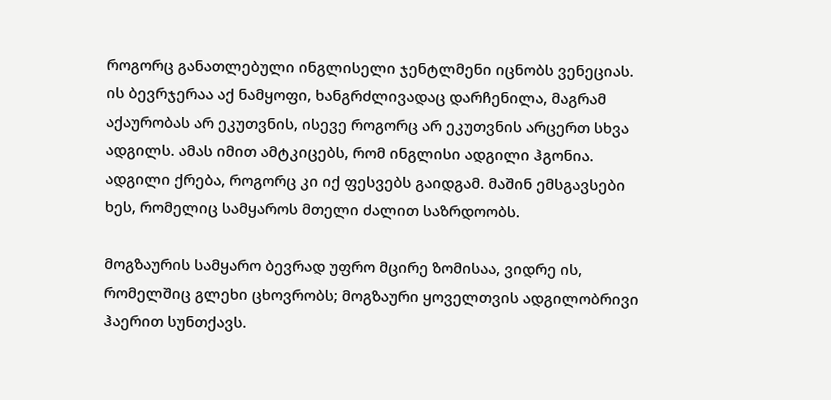როგორც განათლებული ინგლისელი ჯენტლმენი იცნობს ვენეციას. ის ბევრჯერაა აქ ნამყოფი, ხანგრძლივადაც დარჩენილა, მაგრამ აქაურობას არ ეკუთვნის, ისევე როგორც არ ეკუთვნის არცერთ სხვა ადგილს. ამას იმით ამტკიცებს, რომ ინგლისი ადგილი ჰგონია. ადგილი ქრება, როგორც კი იქ ფესვებს გაიდგამ. მაშინ ემსგავსები ხეს, რომელიც სამყაროს მთელი ძალით საზრდოობს.

მოგზაურის სამყარო ბევრად უფრო მცირე ზომისაა, ვიდრე ის, რომელშიც გლეხი ცხოვრობს; მოგზაური ყოველთვის ადგილობრივი ჰაერით სუნთქავს.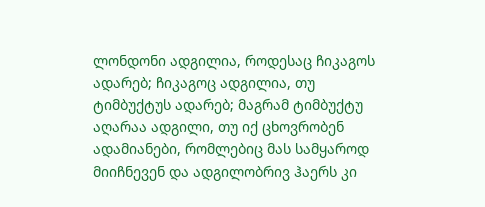ლონდონი ადგილია, როდესაც ჩიკაგოს ადარებ; ჩიკაგოც ადგილია, თუ ტიმბუქტუს ადარებ; მაგრამ ტიმბუქტუ აღარაა ადგილი, თუ იქ ცხოვრობენ ადამიანები, რომლებიც მას სამყაროდ მიიჩნევენ და ადგილობრივ ჰაერს კი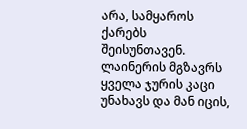არა, სამყაროს ქარებს შეისუნთავენ. ლაინერის მგზავრს ყველა ჯურის კაცი უნახავს და მან იცის,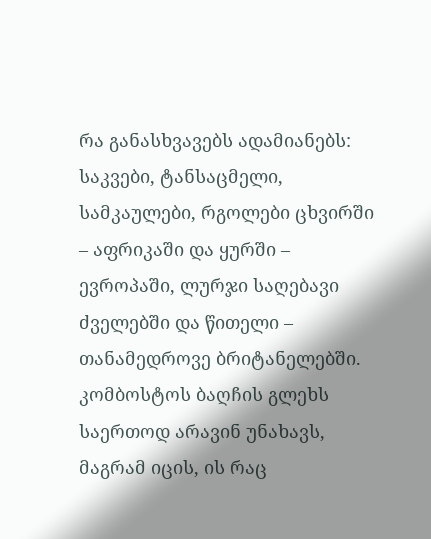რა განასხვავებს ადამიანებს: საკვები, ტანსაცმელი, სამკაულები, რგოლები ცხვირში – აფრიკაში და ყურში – ევროპაში, ლურჯი საღებავი ძველებში და წითელი – თანამედროვე ბრიტანელებში. კომბოსტოს ბაღჩის გლეხს საერთოდ არავინ უნახავს, მაგრამ იცის, ის რაც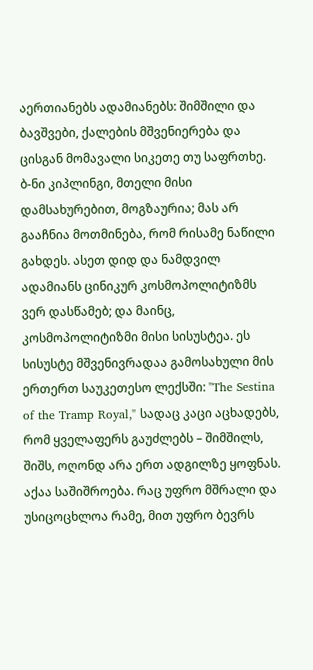აერთიანებს ადამიანებს: შიმშილი და ბავშვები, ქალების მშვენიერება და ცისგან მომავალი სიკეთე თუ საფრთხე. ბ-ნი კიპლინგი, მთელი მისი დამსახურებით, მოგზაურია; მას არ გააჩნია მოთმინება, რომ რისამე ნაწილი გახდეს. ასეთ დიდ და ნამდვილ ადამიანს ცინიკურ კოსმოპოლიტიზმს ვერ დასწამებ; და მაინც, კოსმოპოლიტიზმი მისი სისუსტეა. ეს სისუსტე მშვენივრადაა გამოსახული მის ერთერთ საუკეთესო ლექსში: "The Sestina of the Tramp Royal," სადაც კაცი აცხადებს, რომ ყველაფერს გაუძლებს – შიმშილს, შიშს, ოღონდ არა ერთ ადგილზე ყოფნას. აქაა საშიშროება. რაც უფრო მშრალი და უსიცოცხლოა რამე, მით უფრო ბევრს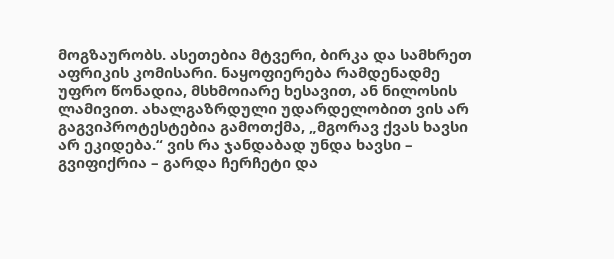მოგზაურობს. ასეთებია მტვერი, ბირკა და სამხრეთ აფრიკის კომისარი. ნაყოფიერება რამდენადმე უფრო წონადია, მსხმოიარე ხესავით, ან ნილოსის ლამივით. ახალგაზრდული უდარდელობით ვის არ გაგვიპროტესტებია გამოთქმა, „მგორავ ქვას ხავსი არ ეკიდება.“ ვის რა ჯანდაბად უნდა ხავსი – გვიფიქრია – გარდა ჩერჩეტი და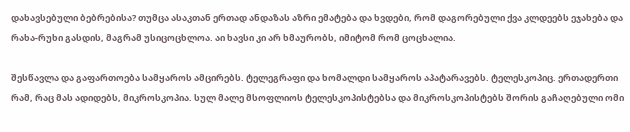დახავსებული ბებრებისა? თუმცა ასაკთან ერთად ანდაზას აზრი ემატება და ხვდები, რომ დაგორებული ქვა კლდეებს ეჯახება და რახა-რუხი გასდის, მაგრამ უსიცოცხლოა. აი ხავსი კი არ ხმაურობს, იმიტომ რომ ცოცხალია.

შესწავლა და გაფართოება სამყაროს ამცირებს. ტელეგრაფი და ხომალდი სამყაროს აპატარავებს. ტელესკოპიც. ერთადერთი რამ, რაც მას ადიდებს, მიკროსკოპია. სულ მალე მსოფლიოს ტელესკოპისტებსა და მიკროსკოპისტებს შორის გაჩაღებული ომი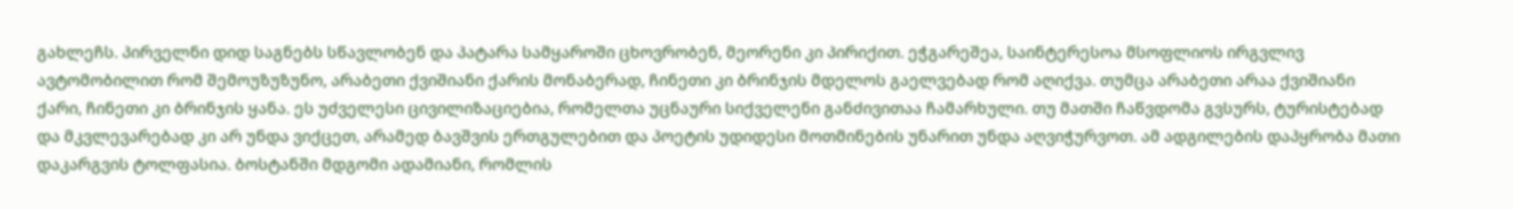გახლეჩს. პირველნი დიდ საგნებს სწავლობენ და პატარა სამყაროში ცხოვრობენ, მეორენი კი პირიქით. ეჭგარეშეა, საინტერესოა მსოფლიოს ირგვლივ ავტომობილით რომ შემოუზუზუნო, არაბეთი ქვიშიანი ქარის მონაბერად, ჩინეთი კი ბრინჯის მდელოს გაელვებად რომ აღიქვა. თუმცა არაბეთი არაა ქვიშიანი ქარი, ჩინეთი კი ბრინჯის ყანა. ეს უძველესი ცივილიზაციებია, რომელთა უცნაური სიქველენი განძივითაა ჩამარხული. თუ მათში ჩაწვდომა გვსურს, ტურისტებად და მკვლევარებად კი არ უნდა ვიქცეთ, არამედ ბავშვის ერთგულებით და პოეტის უდიდესი მოთმინების უნარით უნდა აღვიჭურვოთ. ამ ადგილების დაპყრობა მათი დაკარგვის ტოლფასია. ბოსტანში მდგომი ადამიანი, რომლის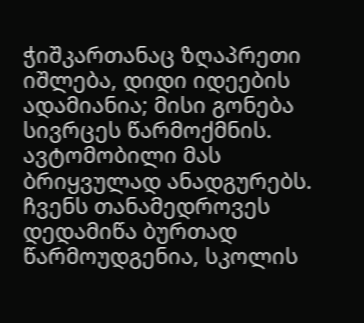ჭიშკართანაც ზღაპრეთი იშლება, დიდი იდეების ადამიანია; მისი გონება სივრცეს წარმოქმნის. ავტომობილი მას ბრიყვულად ანადგურებს. ჩვენს თანამედროვეს დედამიწა ბურთად წარმოუდგენია, სკოლის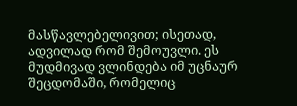მასწავლებელივით; ისეთად, ადვილად რომ შემოუვლი. ეს მუდმივად ვლინდება იმ უცნაურ შეცდომაში, რომელიც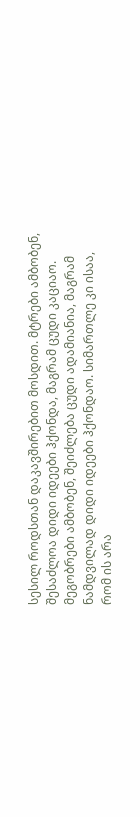სესილ როდსთან დაკავშირებით მოსდით. მტრები ამბობენ, შესაძლოა დიდი იდეები ჰქონდა, მაგრამ ცუდი კაციაო. მეგობრები ამბობენ, შეიძლება ცუდი ადამიანია, მაგრამ ნამდვილად დიდი იდეები ჰქონდაო. სიმართლე კი ისაა, რომ ის არა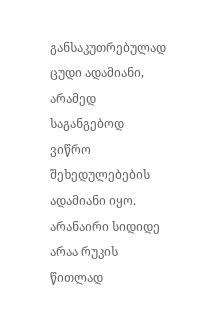განსაკუთრებულად ცუდი ადამიანი, არამედ საგანგებოდ ვიწრო შეხედულებების ადამიანი იყო. არანაირი სიდიდე არაა რუკის წითლად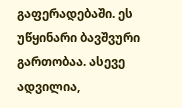გაფერადებაში. ეს უწყინარი ბავშვური გართობაა. ასევე ადვილია,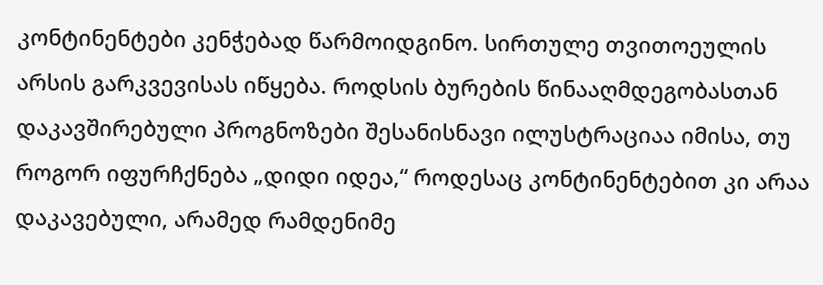კონტინენტები კენჭებად წარმოიდგინო. სირთულე თვითოეულის არსის გარკვევისას იწყება. როდსის ბურების წინააღმდეგობასთან დაკავშირებული პროგნოზები შესანისნავი ილუსტრაციაა იმისა, თუ როგორ იფურჩქნება „დიდი იდეა,“ როდესაც კონტინენტებით კი არაა დაკავებული, არამედ რამდენიმე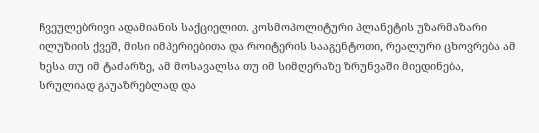ჩვეულებრივი ადამიანის საქციელით. კოსმოპოლიტური პლანეტის უზარმაზარი ილუზიის ქვეშ, მისი იმპერიებითა და როიტერის სააგენტოთი, რეალური ცხოვრება ამ ხესა თუ იმ ტაძარზე, ამ მოსავალსა თუ იმ სიმღერაზე ზრუნვაში მიედინება, სრულიად გაუაზრებლად და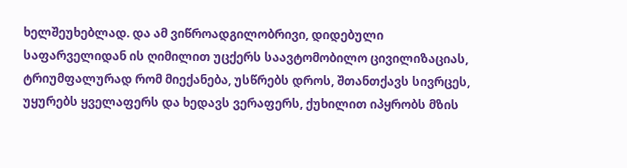ხელშეუხებლად. და ამ ვიწროადგილობრივი, დიდებული საფარველიდან ის ღიმილით უცქერს საავტომობილო ცივილიზაციას, ტრიუმფალურად რომ მიექანება, უსწრებს დროს, შთანთქავს სივრცეს, უყურებს ყველაფერს და ხედავს ვერაფერს, ქუხილით იპყრობს მზის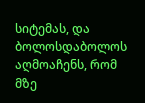სიტემას, და ბოლოსდაბოლოს აღმოაჩენს, რომ მზე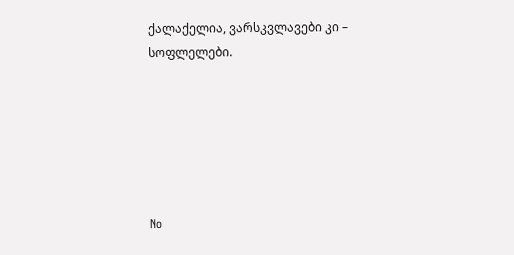ქალაქელია, ვარსკვლავები კი – სოფლელები.






No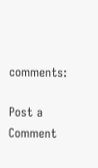comments:

Post a Comment